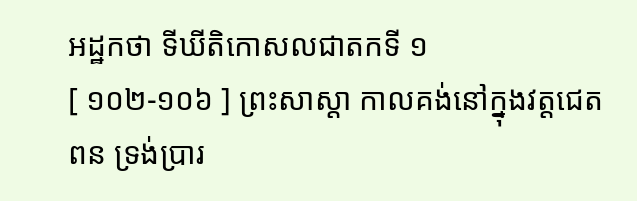អដ្ឋកថា ទីឃីតិកោសលជាតកទី ១
[ ១០២-១០៦ ] ព្រះសាស្តា កាលគង់នៅក្នុងវត្តជេតពន ទ្រង់ប្រារ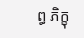ព្ធ ភិក្ខុ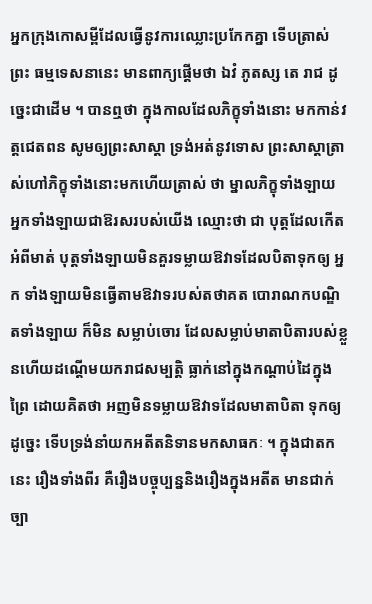អ្នកក្រុងកោសម្ពីដែលធ្វើនូវការឈ្លោះប្រកែកគ្នា ទើបត្រាស់ ព្រះ ធម្មទេសនានេះ មានពាក្យផ្តើមថា ឯវំ ភូតស្ស តេ រាជ ដូច្នេះជាដើម ។ បានឮថា ក្នុងកាលដែលភិក្ខុទាំងនោះ មកកាន់វត្តជេតពន សូមឲ្យព្រះសាស្តា ទ្រង់អត់នូវទោស ព្រះសាស្តាត្រាស់ហៅភិក្ខុទាំងនោះមកហើយត្រាស់ ថា ម្នាលភិក្ខុទាំងឡាយ អ្នកទាំងឡាយជាឱរសរបស់យើង ឈ្មោះថា ជា បុត្តដែលកើតអំពីមាត់ បុត្តទាំងឡាយមិនគួរទម្លាយឱវាទដែលបិតាទុកឲ្យ អ្នក ទាំងឡាយមិនធ្វើតាមឱវាទរបស់តថាគត បោរាណកបណ្ឌិតទាំងឡាយ ក៏មិន សម្លាប់ចោរ ដែលសម្លាប់មាតាបិតារបស់ខ្លួនហើយដណ្តើមយករាជសម្បត្តិ ធ្លាក់នៅក្នុងកណ្តាប់ដៃក្នុងព្រៃ ដោយគិតថា អញមិនទម្លាយឱវាទដែលមាតាបិតា ទុកឲ្យដូច្នេះ ទើបទ្រង់នាំយកអតីតនិទានមកសាធកៈ ។ ក្នុងជាតកនេះ រឿងទាំងពីរ គឺរឿងបច្ចុប្បន្ននិងរឿងក្នុងអតីត មានជាក់ច្បា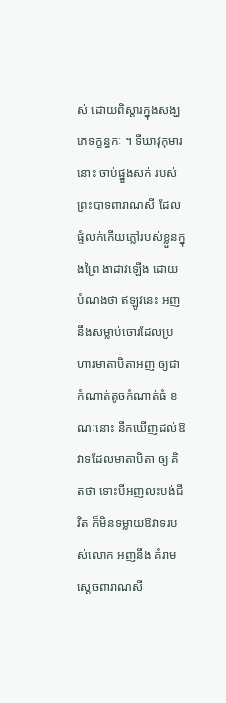ស់ ដោយពិស្តារក្នុងសង្ឃភេទក្ខន្ធកៈ ។ ទីឃាវុកុមារនោះ ចាប់ផ្នួងសក់ របស់ព្រះបាទពារាណសី ដែលផ្ទំលក់កើយភ្លៅរបស់ខ្លួនក្នុងព្រៃ ងាដាវឡើង ដោយបំណងថា ឥឡូវនេះ អញនឹងសម្លាប់ចោរដែលប្រហារមាតាបិតាអញ ឲ្យជាកំណាត់តូចកំណាត់ធំ ខណៈនោះ នឹកឃើញដល់ឱវាទដែលមាតាបិតា ឲ្យ គិតថា ទោះបីអញលះបង់ជីវិត ក៏មិនទម្លាយឱវាទរបស់លោក អញនឹង គំរាមស្តេចពារាណសី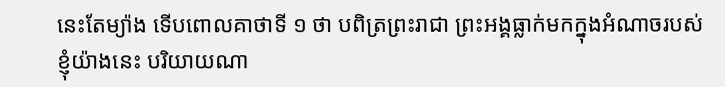នេះតែម្យ៉ាង ទើបពោលគាថាទី ១ ថា បពិត្រព្រះរាជា ព្រះអង្គធ្លាក់មកក្នុងអំណាចរបស់ខ្ញុំយ៉ាងនេះ បរិយាយណា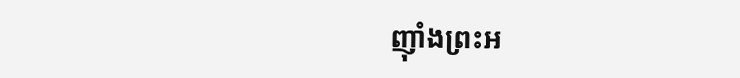ញ៉ាំងព្រះអ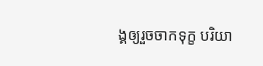ង្គឲ្យរួចចាកទុក្ខ បរិយា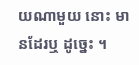យណាមួយ នោះ មានដែរឬ ដូច្នេះ ។